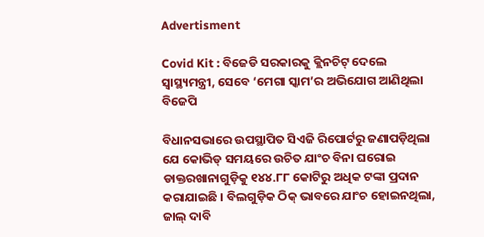Advertisment

Covid Kit : ବିଜେଡି ସରକାରକୁ କ୍ଲିନଚିଟ୍ ଦେଲେ ସ୍ୱାସ୍ଥ୍ୟମନ୍ତ୍ରୀ, ସେବେ ‘ମେଗା ସ୍କାମ’ର ଅଭିଯୋଗ ଆଣିଥିଲା ବିଜେପି

ବିଧାନସଭାରେ ଉପସ୍ଥାପିତ ସିଏଜି ରିପୋର୍ଟରୁ ଜଣାପଡ଼ିଥିଲା ଯେ କୋଭିଡ୍ ସମୟରେ ଉଚିତ ଯାଂଚ ବିନା ଘରୋଇ ଡାକ୍ତରଖାନାଗୁଡ଼ିକୁ ୧୪୪.୮୮ କୋଟିରୁ ଅଧିକ ଟଙ୍କା ପ୍ରଦାନ କରାଯାଇଛି । ବିଲଗୁଡ଼ିକ ଠିକ୍ ଭାବରେ ଯାଂଚ ହୋଇନଥିଲା, ଜାଲ୍ ଦାବି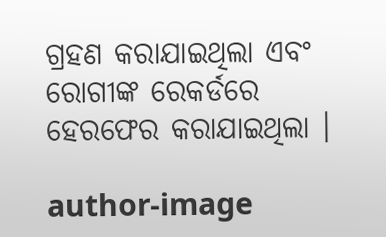ଗ୍ରହଣ କରାଯାଇଥିଲା ଏବଂ ରୋଗୀଙ୍କ ରେକର୍ଡରେ ହେରଫେର କରାଯାଇଥିଲା ।

author-image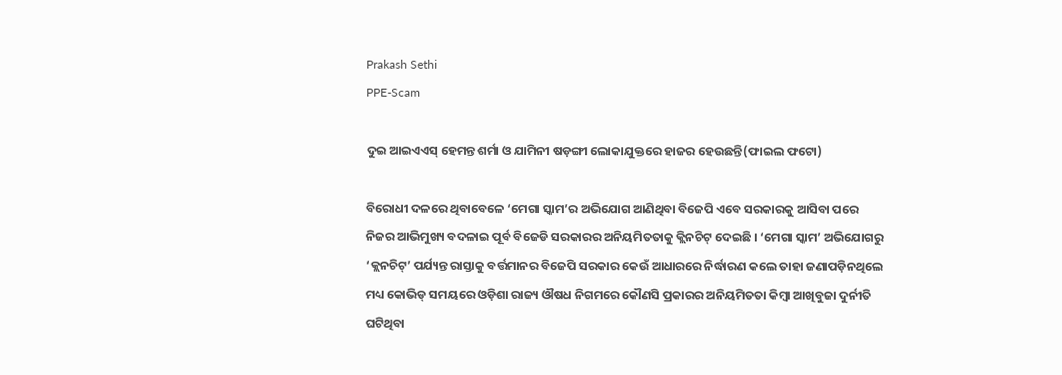Prakash Sethi
PPE-Scam

ଦୁଇ ଆଇଏଏସ୍ ହେମନ୍ତ ଶର୍ମା ଓ ଯାମିନୀ ଷଡ଼ଙ୍ଗୀ ଲୋକାଯୁକ୍ତରେ ହାଜର ହେଉଛନ୍ତି(ଫାଇଲ ଫଟୋ)

ବିରୋଧୀ ଦଳରେ ଥିବାବେଳେ ‘ମେଗା ସ୍କାମ’ର ଅଭିଯୋଗ ଆଣିଥିବା ବିଜେପି ଏବେ ସରକାରକୁ ଆସିବା ପରେ ନିଜର ଆଭିମୁଖ୍ୟ ବଦଳାଇ ପୂର୍ବ ବିଜେଡି ସରକାରର ଅନିୟମିତତାକୁ କ୍ଲିନଚିଟ୍ ଦେଇଛି । ‘ମେଗା ସ୍କାମ’ ଅଭିଯୋଗରୁ ‘କ୍ଲନଚିଟ୍‌’ ପର୍ଯ୍ୟନ୍ତ ରାସ୍ତାକୁ ବର୍ତ୍ତମାନର ବିଜେପି ସରକାର କେଉଁ ଆଧାରରେ ନିର୍ଦ୍ଧାରଣ କଲେ ତାହା ଜଣାପଡ଼ିନଥିଲେ ମଧ୍ୟ କୋଭିଡ୍ ସମୟରେ ଓଡ଼ିଶା ରାଜ୍ୟ ଔଷଧ ନିଗମରେ କୌଣସି ପ୍ରକାରର ଅନିୟମିତତା କିମ୍ବା ଆଖିବୁଜା ଦୁର୍ନୀତି ଘଟିଥିବା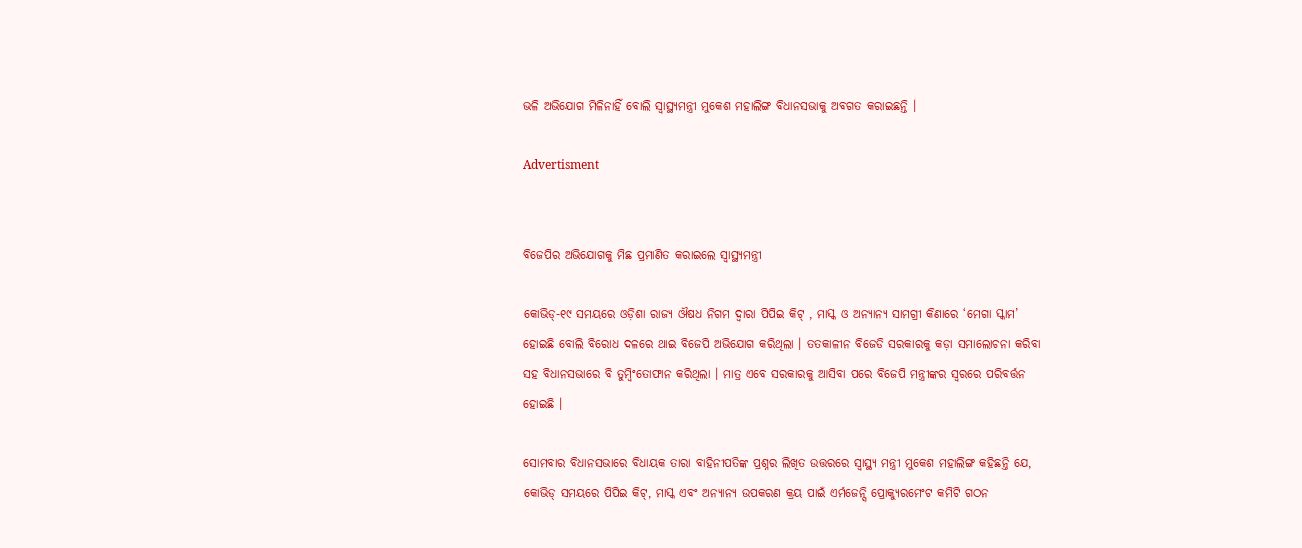ଭଳି ଅଭିଯୋଗ ମିଳିନାହିଁ ବୋଲି ସ୍ୱାସ୍ଥ୍ୟମନ୍ତ୍ରୀ ମୁକେଶ ମହାଲିଙ୍ଗ ବିଧାନସଭାକୁ ଅବଗତ କରାଇଛନ୍ତି ।

Advertisment


ବିଜେପିର ଅଭିଯୋଗକୁ ମିଛ ପ୍ରମାଣିତ କରାଇଲେ ସ୍ୱାସ୍ଥ୍ୟମନ୍ତ୍ରୀ

କୋଭିଡ୍‌-୧୯ ସମୟରେ ଓଡ଼ିଶା ରାଜ୍ୟ ଔଷଧ ନିଗମ ଦ୍ୱାରା ପିପିଇ କିଟ୍ , ମାସ୍କ ଓ ଅନ୍ୟାନ୍ୟ ସାମଗ୍ରୀ କିଣାରେ ‘ମେଗା ସ୍କାମ’ ହୋଇଛି ବୋଲି ବିରୋଧ ଦଳରେ ଥାଇ ବିଜେପି ଅଭିଯୋଗ କରିଥିଲା । ତତକାଳୀନ ବିଜେଡି ସରକାରକୁ କଡ଼ା ସମାଲୋଚନା କରିବା ସହ ବିଧାନସଭାରେ ବି ତୁମ୍ବିଂତୋଫାନ କରିଥିଲା । ମାତ୍ର ଏବେ ସରକାରକୁ ଆସିବା ପରେ ବିଜେପି ମନ୍ତ୍ରୀଙ୍କର ସ୍ୱରରେ ପରିବର୍ତ୍ତନ ହୋଇଛି ।

ସୋମବାର ବିଧାନସଭାରେ ବିଧାୟକ ତାରା ବାହିନୀପତିଙ୍କ ପ୍ରଶ୍ନର ଲିଖିତ ଉତ୍ତରରେ ସ୍ୱାସ୍ଥ୍ୟ ମନ୍ତ୍ରୀ ମୁକେଶ ମହାଲିଙ୍ଗ କହିଛନ୍ତି ଯେ, କୋଭିଡ୍ ସମୟରେ ପିପିଇ କିଟ୍‌, ମାସ୍କ ଏବଂ ଅନ୍ୟାନ୍ୟ ଉପକରଣ କ୍ରୟ ପାଇଁ ଏର୍ମଜେନ୍ସି ପ୍ରୋକ୍ୟୁରମେଂଟ କମିଟି ଗଠନ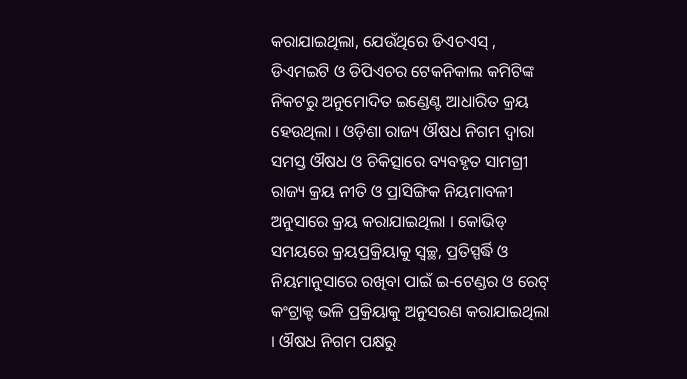କରାଯାଇଥିଲା, ଯେଉଁଥିରେ ଡିଏଚଏସ୍ , ଡିଏମଇଟି ଓ ଡିପିଏଚର ଟେକନିକାଲ କମିଟିଙ୍କ ନିକଟରୁ ଅନୁମୋଦିତ ଇଣ୍ଡେଣ୍ଟ ଆଧାରିତ କ୍ରୟ ହେଉଥିଲା । ଓଡ଼ିଶା ରାଜ୍ୟ ଔଷଧ ନିଗମ ଦ୍ୱାରା ସମସ୍ତ ଔଷଧ ଓ ଚିକିତ୍ସାରେ ବ୍ୟବହୃତ ସାମଗ୍ରୀ ରାଜ୍ୟ କ୍ରୟ ନୀତି ଓ ପ୍ରାସିଙ୍ଗିକ ନିୟମାବଳୀ ଅନୁସାରେ କ୍ରୟ କରାଯାଇଥିଲା । କୋଭିଡ୍ ସମୟରେ କ୍ରୟପ୍ରକ୍ରିୟାକୁ ସ୍ୱଚ୍ଛ, ପ୍ରତିସ୍ପର୍ଦ୍ଧି ଓ ନିୟମାନୁସାରେ ରଖିବା ପାଇଁ ଇ-ଟେଣ୍ଡର ଓ ରେଟ୍ କଂଟ୍ରାକ୍ଟ ଭଳି ପ୍ରକ୍ରିୟାକୁ ଅନୁସରଣ କରାଯାଇଥିଲା । ଔଷଧ ନିଗମ ପକ୍ଷରୁ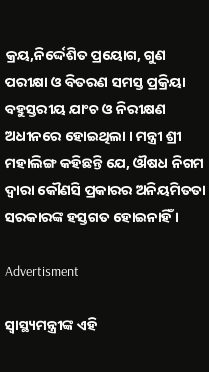କ୍ରୟ,ନିର୍ଦ୍ଦେଶିତ ପ୍ରୟୋଗ, ଗୁଣ ପରୀକ୍ଷା ଓ ବିତରଣ ସମସ୍ତ ପ୍ରକ୍ରିୟା ବହୁସ୍ତରୀୟ ଯାଂଚ ଓ ନିରୀକ୍ଷଣ ଅଧୀନରେ ହୋଇଥିଲା । ମନ୍ତ୍ରୀ ଶ୍ରୀ ମହାଲିଙ୍ଗ କହିଛନ୍ତି ଯେ, ଔଷଧ ନିଗମ ଦ୍ୱାରା କୌଣସି ପ୍ରକାରର ଅନିୟମିତତା ସରକାରଙ୍କ ହସ୍ତଗତ ହୋଇନାହିଁ ।

Advertisment

ସ୍ୱାସ୍ଥ୍ୟମନ୍ତ୍ରୀଙ୍କ ଏହି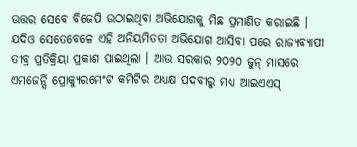ଉତ୍ତର ସେବେ ବିଜେପି ଉଠାଇଥିବା ଅଭିଯୋଗକୁ ମିଛ ପ୍ରମାଣିତ କରାଇଛି । ଯଦିଓ ସେତେବେଳେ ଏହି ଅନିୟମିତତା ଅଭିଯୋଗ ଆସିବା ପରେ ରାଜ୍ୟବ୍ୟାପୀ ତୀବ୍ର ପ୍ରତିକ୍ରିୟା ପ୍ରକାଶ ପାଇଥିଲା । ଆଉ ସରକାର ୨୦୨୦ ଜୁନ୍ ମାସରେ ଏମଜେର୍ନ୍ସି ପ୍ରୋକ୍ୟୁରମେଂଟ କମିଟିର ଅଧ୍ୟକ୍ଷ ପଦବୀରୁ ମଧ୍ୟ ଆଇଏଏସ୍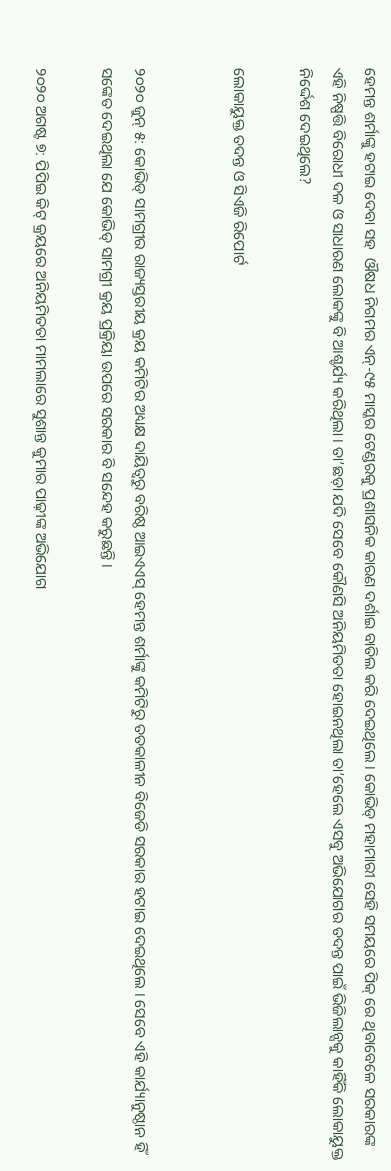ହେମନ୍ତ ଶର୍ମାଙ୍କୁ ହଟାଇ ଦେବା ସହ  ଔଷଧ ନିଗମର ଏନ୍‌-୯୫ ମାସ୍କର ଟେଣ୍ଡରକୁ ପ୍ରଶାସନିକ କାରଣ ଦର୍ଶାଇ ବାତିଲ କରି ଦେଇଥିଲେ । କୋଭିଡ୍ ମହାମାରୀ ସେହି ସମୟରେ ପିକ୍ ରେ ଥିବାବେଳେ ସରକାରଙ୍କ ଏହି ନିଷ୍ପତ୍ତି ବିରୋଧୀ ଦଳ ଓ ସାଧାରଣ ଲୋକଙ୍କୁ ବି ଆଶ୍ଚର୍ଯ୍ୟ କରିଥିଲା । ତା’ଛଡ଼ା ଯଦି ସେବେ କୌଣସି ଅନିୟମିତତା ହୋଇନଥିଲା ତା’ହେଲେ ଏସବୁ ଅଭିଯୋଗର ତଦନ୍ତ ପାଇଁ ଭିଜିଲାନ୍ସକୁ କାହିଁକି ଲୋକାୟୁକ୍ତ ନିର୍ଦ୍ଦେଶ ଦେଇଥିଲେ?

ଲୋକାୟୁକ୍ତ ତଦନ୍ତ ଓ ସିଏଜି ରିପୋର୍ଟ


୨୦୨୦ ଜୁନ୍ ୫: କୋଭିଡ୍ ସାମଗ୍ରୀର ରାଜ୍ୟସ୍ତରୀୟ କ୍ରୟ କମିଟିର ଅଧ୍ୟକ୍ଷ ଦାୟିତ୍ୱରୁ ବରିଷ୍ଠ ଆଇଏଏସ୍ ହେମନ୍ତ ଶର୍ମାଙ୍କୁ କମିଟିରୁ ତତକାଳୀନ ବିଜେଡି ସରକାର ହଟାଇ ଦେଇଥିଲେ । ସେବେ ଏହି କାର୍ଯ୍ୟାନୁଷ୍ଠାନ ହିଁ ସଙ୍କେତ ଦେଇଥିଲା ଯେ କୋଭିଡ୍ ସାମଗ୍ରୀ କ୍ରୟ ପ୍ରକ୍ରିୟା ଉପରେ ସରକାର ବି ସନ୍ଦେହ କରୁଛନ୍ତି ।

୨୦୨୦ ଅଗଷ୍ଟ ୭: ପିପିଇ କିଟ୍ କ୍ରୟରେ ଅନିୟମିତତା ମାମଲାରେ ସୁଶାନ୍ତ କୁମାର ପାଢ଼ୀଙ୍କ ଅଭିଯୋଗ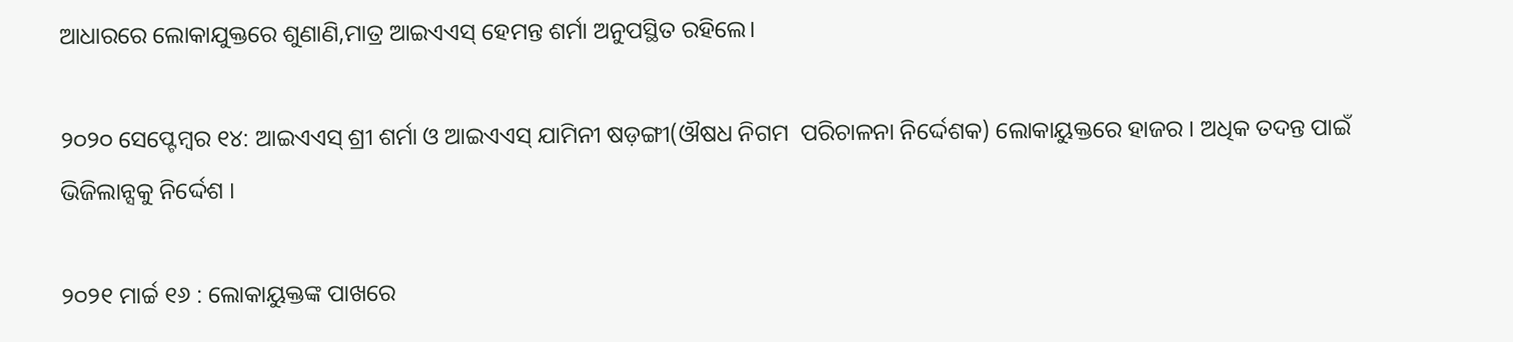ଆଧାରରେ ଲୋକାଯୁକ୍ତରେ ଶୁଣାଣି,ମାତ୍ର ଆଇଏଏସ୍ ହେମନ୍ତ ଶର୍ମା ଅନୁପସ୍ଥିତ ରହିଲେ।

୨୦୨୦ ସେପ୍ଟେମ୍ବର ୧୪: ଆଇଏଏସ୍ ଶ୍ରୀ ଶର୍ମା ଓ ଆଇଏଏସ୍ ଯାମିନୀ ଷଡ଼ଙ୍ଗୀ(ଔଷଧ ନିଗମ  ପରିଚାଳନା ନିର୍ଦ୍ଦେଶକ) ଲୋକାୟୁକ୍ତରେ ହାଜର । ଅଧିକ ତଦନ୍ତ ପାଇଁ ଭିଜିଲାନ୍ସକୁ ନିର୍ଦ୍ଦେଶ ।

୨୦୨୧ ମାର୍ଚ୍ଚ ୧୬ : ଲୋକାୟୁକ୍ତଙ୍କ ପାଖରେ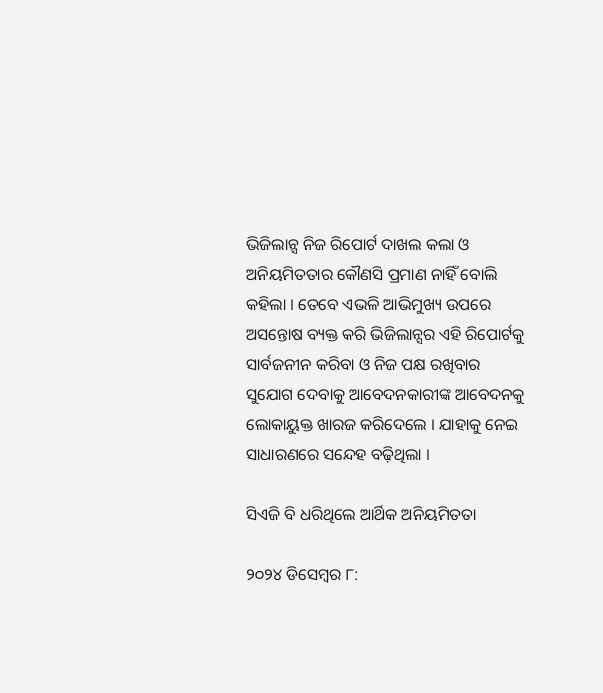ଭିଜିଲାନ୍ସ ନିଜ ରିପୋର୍ଟ ଦାଖଲ କଲା ଓ ଅନିୟମିତତାର କୌଣସି ପ୍ରମାଣ ନାହିଁ ବୋଲି କହିଲା । ତେବେ ଏଭଳି ଆଭିମୁଖ୍ୟ ଉପରେ ଅସନ୍ତୋଷ ବ୍ୟକ୍ତ କରି ଭିଜିଲାନ୍ସର ଏହି ରିପୋର୍ଟକୁ ସାର୍ବଜନୀନ କରିବା ଓ ନିଜ ପକ୍ଷ ରଖିବାର ସୁଯୋଗ ଦେବାକୁ ଆବେଦନକାରୀଙ୍କ ଆବେଦନକୁ ଲୋକାୟୁକ୍ତ ଖାରଜ କରିଦେଲେ । ଯାହାକୁ ନେଇ ସାଧାରଣରେ ସନ୍ଦେହ ବଢ଼ିଥିଲା ।

ସିଏଜି ବି ଧରିଥିଲେ ଆର୍ଥିକ ଅନିୟମିତତା

୨୦୨୪ ଡିସେମ୍ବର ୮: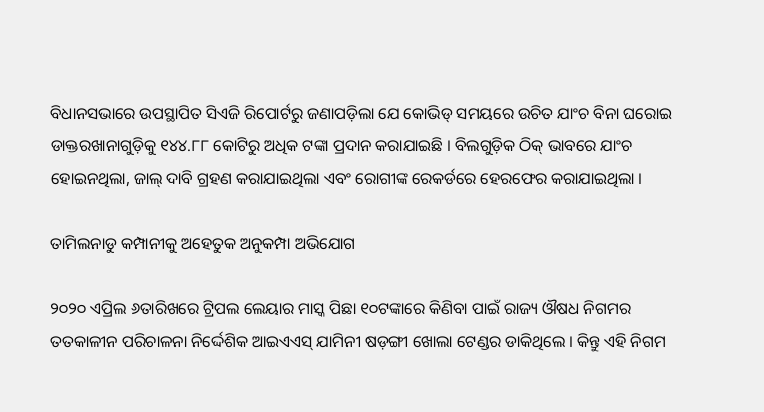ବିଧାନସଭାରେ ଉପସ୍ଥାପିତ ସିଏଜି ରିପୋର୍ଟରୁ ଜଣାପଡ଼ିଲା ଯେ କୋଭିଡ୍ ସମୟରେ ଉଚିତ ଯାଂଚ ବିନା ଘରୋଇ ଡାକ୍ତରଖାନାଗୁଡ଼ିକୁ ୧୪୪.୮୮ କୋଟିରୁ ଅଧିକ ଟଙ୍କା ପ୍ରଦାନ କରାଯାଇଛି । ବିଲଗୁଡ଼ିକ ଠିକ୍ ଭାବରେ ଯାଂଚ ହୋଇନଥିଲା, ଜାଲ୍ ଦାବି ଗ୍ରହଣ କରାଯାଇଥିଲା ଏବଂ ରୋଗୀଙ୍କ ରେକର୍ଡରେ ହେରଫେର କରାଯାଇଥିଲା ।

ତାମିଲନାଡୁ କମ୍ପାନୀକୁ ଅହେତୁକ ଅନୁକମ୍ପା ଅଭିଯୋଗ

୨୦୨୦ ଏପ୍ରିଲ ୬ତାରିଖରେ ଟ୍ରିପଲ ଲେୟାର ମାସ୍କ ପିଛା ୧୦ଟଙ୍କାରେ କିଣିବା ପାଇଁ ରାଜ୍ୟ ଔଷଧ ନିଗମର ତତକାଳୀନ ପରିଚାଳନା ନିର୍ଦ୍ଦେଶିକ ଆଇଏଏସ୍ ଯାମିନୀ ଷଡ଼ଙ୍ଗୀ ଖୋଲା ଟେଣ୍ଡର ଡାକିଥିଲେ । କିନ୍ତୁ ଏହି ନିଗମ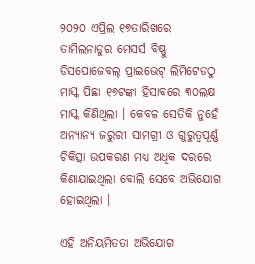୨୦୨୦ ଏପ୍ରିଲ ୧୭ତାରିଖରେ ତାମିଲନାଡୁର ମେସର୍ସ ବିଷ୍ଣୁ ଡିସପୋଜେବଲ୍ ପ୍ରାଇଭେଟ୍ ଲିମିଟେଡଠୁ ମାସ୍କ ପିଛା ୧୬ଟଙ୍କା ହିସାବରେ ୩୦ଲକ୍ଷ ମାସ୍କ କିଣିଥିଲା । କେବଳ ସେତିକି ନୁହେଁ ଅନ୍ୟାନ୍ୟ ଜରୁରୀ ସାମଗ୍ରୀ ଓ ଗୁରୁତ୍ୱପୂର୍ଣ୍ଣ ଚିକିତ୍ସା ଉପକରଣ ମଧ୍ୟ ଅଧିକ ଦରରେ କିଣାଯାଇଥିଲା ବୋଲି ସେବେ ଅଭିଯୋଗ ହୋଇଥିଲା ।

ଏହି ଅନିୟମିତତା ଅଭିଯୋଗ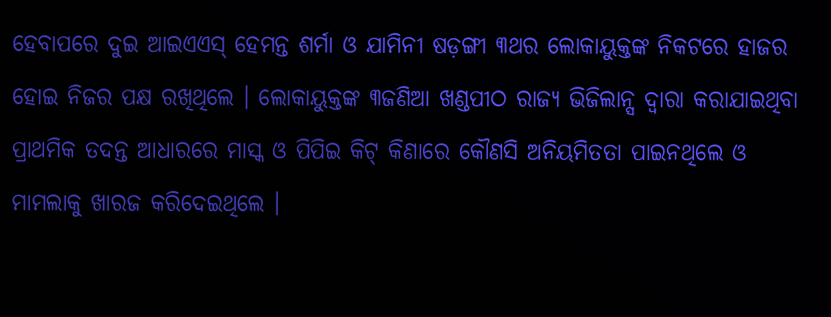ହେବାପରେ ଦୁଇ ଆଇଏଏସ୍ ହେମନ୍ତ ଶର୍ମା ଓ ଯାମିନୀ ଷଡ଼ଙ୍ଗୀ ୩ଥର ଲୋକାୟୁକ୍ତଙ୍କ ନିକଟରେ ହାଜର ହୋଇ ନିଜର ପକ୍ଷ ରଖିଥିଲେ । ଲୋକାୟୁକ୍ତଙ୍କ ୩ଜଣିଆ ଖଣ୍ଡପୀଠ ରାଜ୍ୟ ଭିଜିଲାନ୍ସ ଦ୍ୱାରା କରାଯାଇଥିବା ପ୍ରାଥମିକ ତଦନ୍ତ ଆଧାରରେ ମାସ୍କ ଓ ପିପିଇ କିଟ୍ କିଣାରେ କୌଣସି ଅନିୟମିତତା ପାଇନଥିଲେ ଓ ମାମଲାକୁ ଖାରଜ କରିଦେଇଥିଲେ ।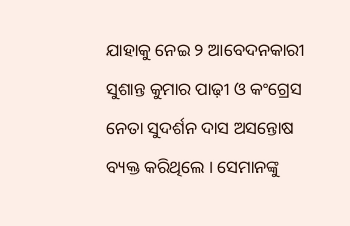ଯାହାକୁ ନେଇ ୨ ଆବେଦନକାରୀ ସୁଶାନ୍ତ କୁମାର ପାଢ଼ୀ ଓ କଂଗ୍ରେସ ନେତା ସୁଦର୍ଶନ ଦାସ ଅସନ୍ତୋଷ ବ୍ୟକ୍ତ କରିଥିଲେ । ସେମାନଙ୍କୁ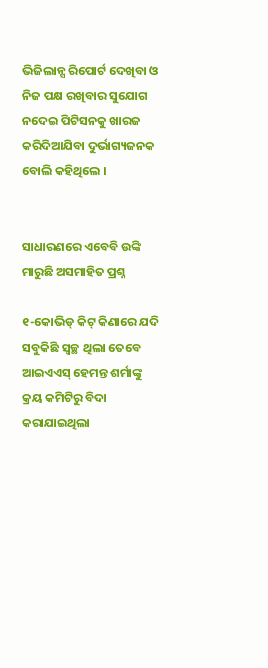ଭିଜିଲାନ୍ସ ରିପୋର୍ଟ ଦେଖିବା ଓ ନିଜ ପକ୍ଷ ରଖିବାର ସୁଯୋଗ ନଦେଇ ପିଟିସନକୁ ଖାରଜ କରିଦିଆଯିବା ଦୁର୍ଭାଗ୍ୟଜନକ ବୋଲି କହିଥିଲେ ।


ସାଧାରଣରେ ଏବେବି ଉଙ୍କି ମାରୁଛି ଅସମାହିତ ପ୍ରଶ୍ନ

୧-କୋଭିଡ୍ କିଟ୍ କିଣାରେ ଯଦି ସବୁକିଛି ସ୍ୱଚ୍ଛ ଥିଲା ତେବେ ଆଇଏଏସ୍ ହେମନ୍ତ ଶର୍ମାଙ୍କୁ କ୍ରୟ କମିଟିରୁ ବିଦା କରାଯାଇଥିଲା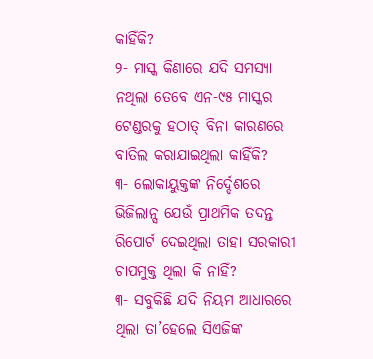କାହିଁକି?
୨- ମାସ୍କ କିଣାରେ ଯଦି ସମସ୍ୟା ନଥିଲା ତେବେ ଏନ-୯୫ ମାସ୍କର ଟେଣ୍ଡରକୁ ହଠାତ୍ ବିନା କାରଣରେ ବାତିଲ କରାଯାଇଥିଲା କାହିଁକି?
୩- ଲୋକାୟୁକ୍ତଙ୍କ ନିର୍ଦ୍ଦେଶରେ ଭିଜିଲାନ୍ସ ଯେଉଁ ପ୍ରାଥମିକ ତଦନ୍ତ ରିପୋର୍ଟ ଦେଇଥିଲା ତାହା ସରକାରୀ ଚାପମୁକ୍ତ ଥିଲା କି ନାହିଁ?
୩- ସବୁକିଛି ଯଦି ନିୟମ ଆଧାରରେ ଥିଲା ତା’ହେଲେ ସିଏଜିଙ୍କ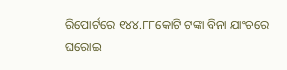ରିପୋର୍ଟରେ ୧୪୪.୮୮କୋଟି ଟଙ୍କା ବିନା ଯାଂଚରେ ଘରୋଇ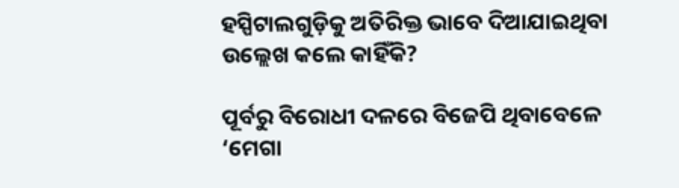ହସ୍ପିଟାଲଗୁଡ଼ିକୁ ଅତିରିକ୍ତ ଭାବେ ଦିଆଯାଇଥିବା ଉଲ୍ଲେଖ କଲେ କାହିଁକି?

ପୂର୍ବରୁ ବିରୋଧୀ ଦଳରେ ବିଜେପି ଥିବାବେଳେ ‘ମେଗା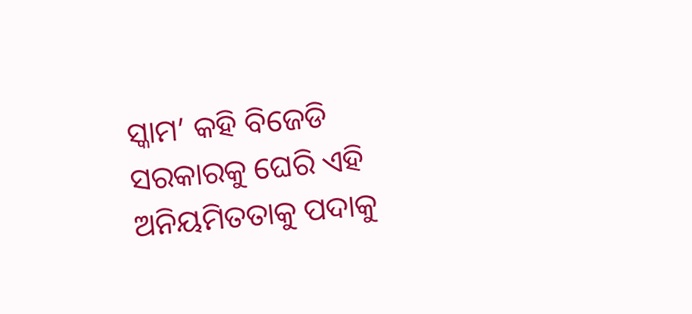ସ୍କାମ’ କହି ବିଜେଡି ସରକାରକୁ ଘେରି ଏହି ଅନିୟମିତତାକୁ ପଦାକୁ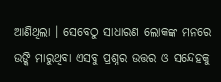ଆଣିଥିଲା । ସେବେଠୁ ସାଧାରଣ ଲୋକଙ୍କ ମନରେ ଉଙ୍କି ମାରୁଥିବା ଏସବୁ ପ୍ରଶ୍ନର ଉତ୍ତର ଓ ସନ୍ଦେହକୁ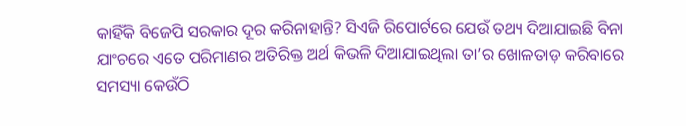କାହିଁକି ବିଜେପି ସରକାର ଦୂର କରିନାହାନ୍ତି? ସିଏଜି ରିପୋର୍ଟରେ ଯେଉଁ ତଥ୍ୟ ଦିଆଯାଇଛି ବିନା ଯାଂଚରେ ଏତେ ପରିମାଣର ଅତିରିକ୍ତ ଅର୍ଥ କିଭଳି ଦିଆଯାଇଥିଲା ତା’ର ଖୋଳତାଡ଼ କରିବାରେ ସମସ୍ୟା କେଉଁଠି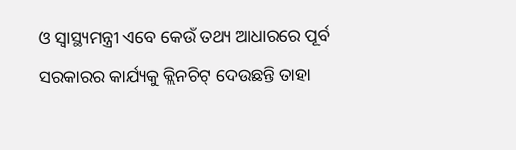ଓ ସ୍ୱାସ୍ଥ୍ୟମନ୍ତ୍ରୀ ଏବେ କେଉଁ ତଥ୍ୟ ଆଧାରରେ ପୂର୍ବ ସରକାରର କାର୍ଯ୍ୟକୁ କ୍ଲିନଚିଟ୍ ଦେଉଛନ୍ତି ତାହା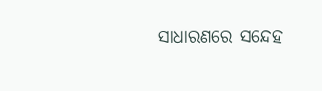ସାଧାରଣରେ ସନ୍ଦେହ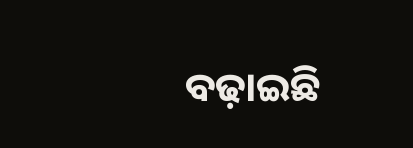ବଢ଼ାଇଛି